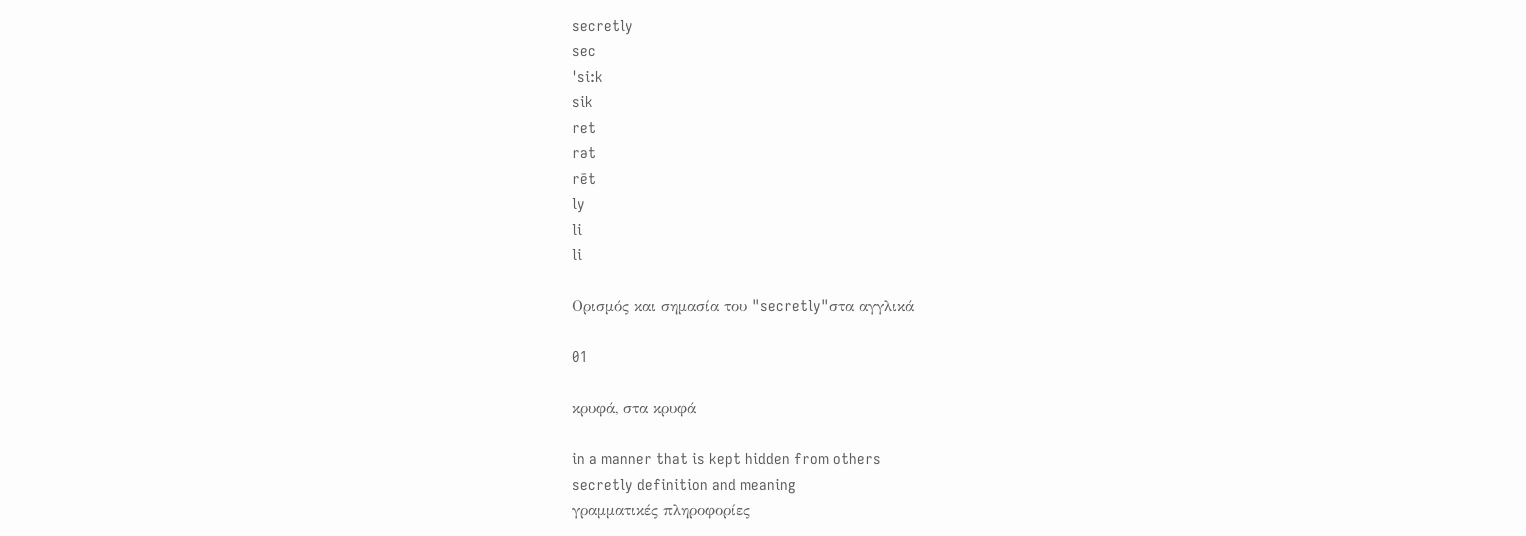secretly
sec
ˈsi:k
sik
ret
rət
rēt
ly
li
li

Ορισμός και σημασία του "secretly"στα αγγλικά

01

κρυφά, στα κρυφά

in a manner that is kept hidden from others
secretly definition and meaning
γραμματικές πληροφορίες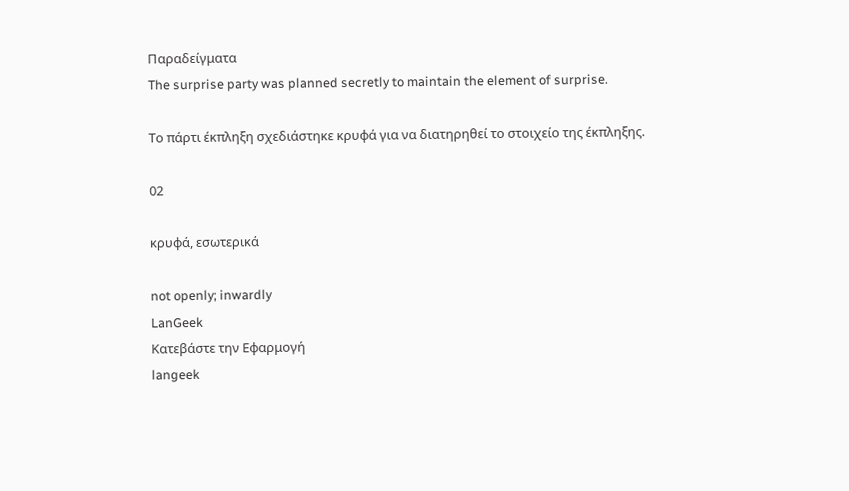Παραδείγματα
The surprise party was planned secretly to maintain the element of surprise.

Το πάρτι έκπληξη σχεδιάστηκε κρυφά για να διατηρηθεί το στοιχείο της έκπληξης.

02

κρυφά, εσωτερικά

not openly; inwardly
LanGeek
Κατεβάστε την Εφαρμογή
langeek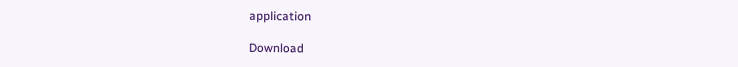application

Download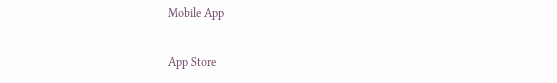Mobile App

App Store